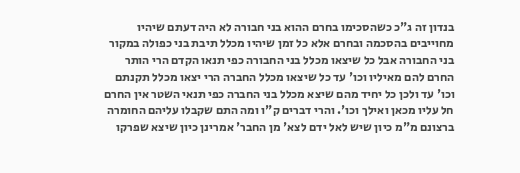בנדון זה ג"כ כשהסכימו בחרם ההוא בני חבורה לא היה דעתם שיהיו מחוייבים בהסכמה ובחרם אלא כל זמן שיהיו מכלל תיבת בני כפולה במקור בני החבורה אבל כל שיצאו מכלל בני החבורה כפי תנאו הקדם הרי הותר החרם להם מאיליו וכו' עד כל שיצאו מכלל החברה הרי יצאו מכלל תקנתם וכו' עד ולכן כל יחיד מהם שיצא מכלל בני החברה כפי תנאי השטר אין החרם חל עליו מכאן ואילך וכו'. והרי דברים ק"ו ומה התם שקבלו עליהם החומרה ברצונם מ"מ כיון שיש לאל ידם לצא' מן החבר' אמרינן כיון שיצא שפרקו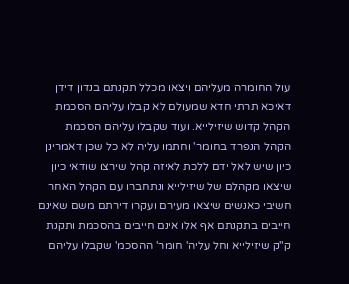עול החומרה מעליהם ויצאו מכלל תקנתם בנדון דידן דאיכא תרתי חדא שמעולם לא קבלו עליהם הסכמת הקהל קדוש שיזילייא. ועוד שקבלו עליהם הסכמת הקהל הנפרד בחומר' וחתמו עליה לא כל שכן דאמרינן כיון שיש לאל ידם ללכת לאיזה קהל שירצו שודאי כיון שיצאו מקהלם של שיזילייא ונתחברו עם הקהל האחר חשיבי כאנשים שיצאו מעירם ועקרו דירתם משם שאינם חייבים בתקנתם אף אלו אינם חייבים בהסכמת ותקנת ק"ק שיזילייא וחל עליה' חומר' ההסכמ' שקבלו עליהם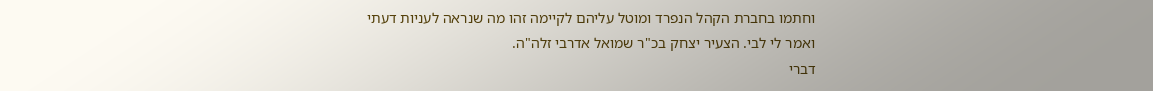וחתמו בחברת הקהל הנפרד ומוטל עליהם לקיימה זהו מה שנראה לעניות דעתי ואמר לי לבי. הצעיר יצחק בכ"ר שמואל אדרבי זלה"ה.
דברי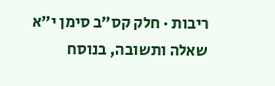ריבות · חלק קס״ב סימן י״א
שאלה ותשובה, בנוסח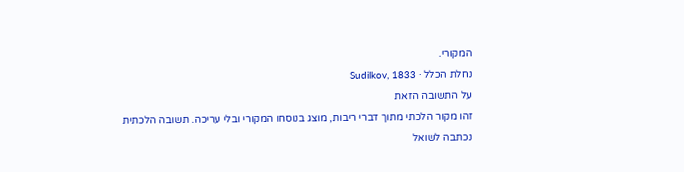המקורי.
נחלת הכלל · Sudilkov, 1833
על התשובה הזאת
זהו מקור הלכתי מתוך דברי ריבות, מוצג בנוסחו המקורי ובלי עריכה. תשובה הלכתית נכתבה לשואל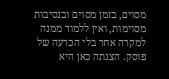מסוים, בזמן מסוים ובנסיבות מסוימות, ואין ללמוד ממנה למקרה אחר בלי הכרעה של פוסק. הצגתה כאן היא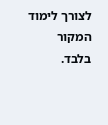לצורך לימוד המקור בלבד.